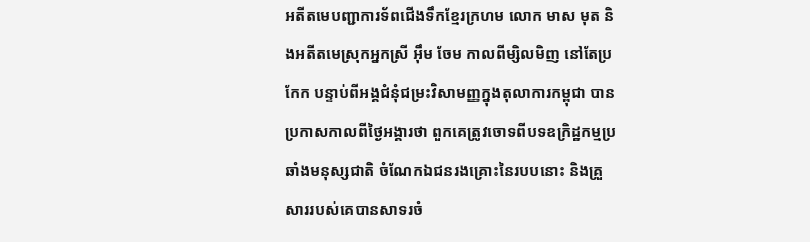អតីតមេបញ្ជាការទ័ពជើងទឹកខ្មែរក្រហម លោក មាស មុត និងអតីតមេស្រុកអ្នកស្រី អុឹម ចែម កាលពីម្សិលមិញ នៅតែប្រកែក បន្ទាប់ពីអង្គជំនុំជម្រះវិសាមញ្ញក្នុងតុលាការកម្ពុជា បានប្រកាសកាលពីថ្ងៃអង្គារថា ពួកគេត្រូវចោទពីបទឧក្រិដ្ឋកម្មប្រឆាំងមនុស្សជាតិ ចំណែកឯជនរងគ្រោះនៃរបបនោះ និងគ្រួសាររបស់គេបានសាទរចំ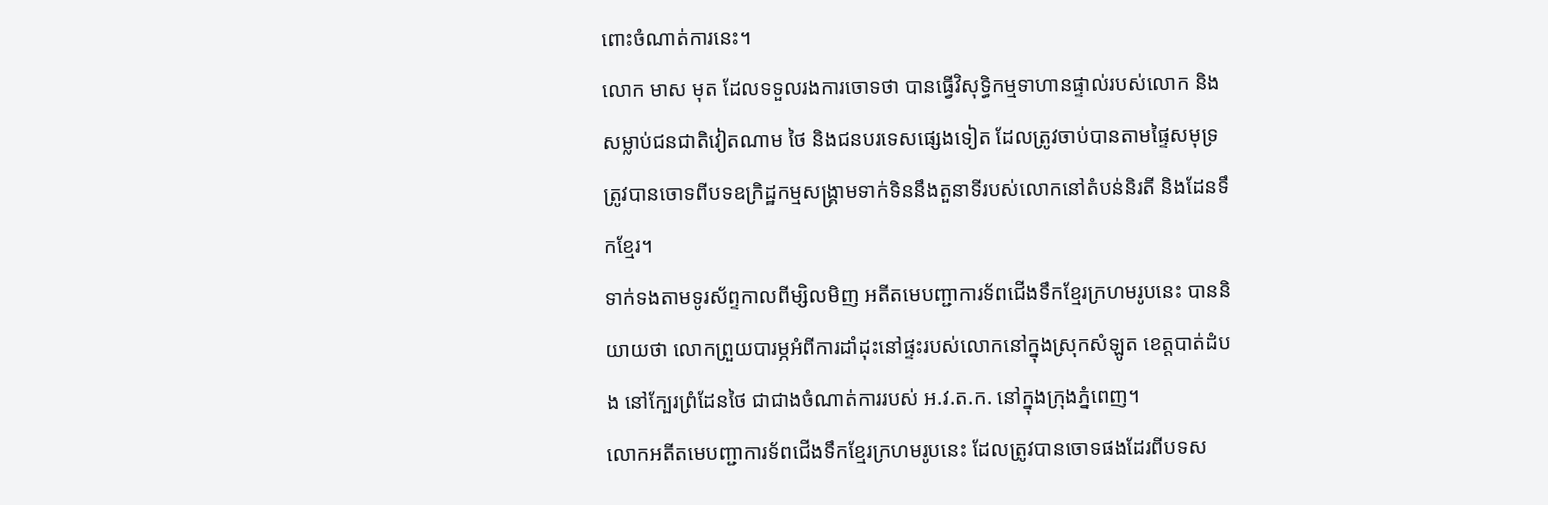ពោះចំណាត់ការនេះ។
លោក មាស មុត ដែលទទួលរងការចោទថា បានធ្វើវិសុទ្ធិកម្មទាហានផ្ទាល់របស់លោក និងសម្លាប់ជនជាតិវៀតណាម ថៃ និងជនបរទេសផ្សេងទៀត ដែលត្រូវចាប់បានតាមផ្ទៃសមុទ្រ ត្រូវបានចោទពីបទឧក្រិដ្ឋកម្មសង្គ្រាមទាក់ទិននឹងតួនាទីរបស់លោកនៅតំបន់និរតី និងដែនទឹកខ្មែរ។
ទាក់ទងតាមទូរស័ព្ទកាលពីម្សិលមិញ អតីតមេបញ្ជាការទ័ពជើងទឹកខ្មែរក្រហមរូបនេះ បាននិយាយថា លោកព្រួយបារម្ភអំពីការដាំដុះនៅផ្ទះរបស់លោកនៅក្នុងស្រុកសំឡូត ខេត្តបាត់ដំបង នៅក្បែរព្រំដែនថៃ ជាជាងចំណាត់ការរបស់ អ.វ.ត.ក. នៅក្នុងក្រុងភ្នំពេញ។
លោកអតីតមេបញ្ជាការទ័ពជើងទឹកខ្មែរក្រហមរូបនេះ ដែលត្រូវបានចោទផងដែរពីបទស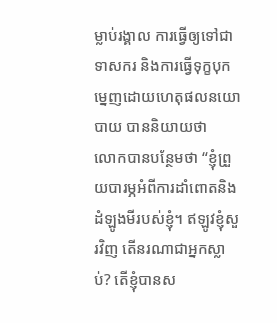ម្លាប់រង្គាល ការធ្វើឲ្យទៅជាទាសករ និងការធ្វើទុក្ខបុកម្នេញដោយហេតុផលនយោបាយ បាននិយាយថា
លោកបានបន្ថែមថា “ខ្ញុំព្រួយបារម្ភអំពីការដាំពោតនិងដំឡូងមីរបស់ខ្ញុំ។ ឥឡូវខ្ញុំសួរវិញ តើនរណាជាអ្នកស្លាប់? តើខ្ញុំបានស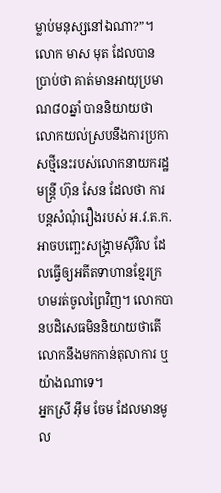ម្លាប់មនុស្សនៅឯណា?”។
លោក មាស មុត ដែលបានប្រាប់ថា គាត់មានអាយុប្រមាណ៨០ឆ្នាំ បាននិយាយថា លោកយល់ស្របនឹងការប្រកាសថ្មីនេះរបស់លោកនាយករដ្ឋមន្ត្រី ហ៊ុន សែន ដែលថា ការបន្តសំណុំរឿងរបស់ អ.វ.ត.ក. អាចបញ្ឆេះសង្គ្រាមស៊ីវិល ដែលធ្វើឲ្យអតីតទាហានខ្មែរក្រហមរត់ចូលព្រៃវិញ។ លោកបានបដិសេធមិននិយាយថាតើ លោកនឹងមកកាន់តុលាការ ឬយ៉ាងណាទេ។
អ្នកស្រី អុឹម ចែម ដែលមានមូល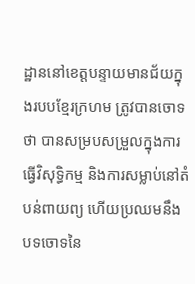ដ្ឋាននៅខេត្តបន្ទាយមានជ័យក្នុងរបបខ្មែរក្រហម ត្រូវបានចោទថា បានសម្របសម្រួលក្នុងការធ្វើវិសុទ្ធិកម្ម និងការសម្លាប់នៅតំបន់ពាយព្យ ហើយប្រឈមនឹងបទចោទនៃ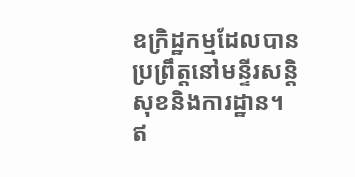ឧក្រិដ្ឋកម្មដែលបានប្រព្រឹត្តនៅមន្ទីរសន្តិសុខនិងការដ្ឋាន។
ឥ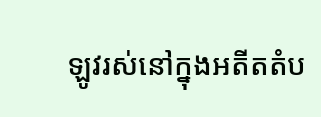ឡូវរស់នៅក្នុងអតីតតំប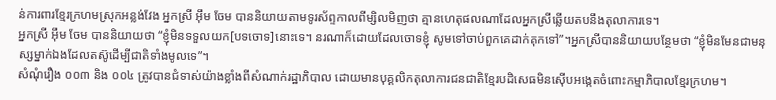ន់ការពារខ្មែរក្រហមស្រុកអន្លង់វែង អ្នកស្រី អុឹម ចែម បាននិយាយតាមទូរស័ព្ទកាលពីម្សិលមិញថា គ្មានហេតុផលណាដែលអ្នកស្រីឆ្លើយតបនឹងតុលាការទេ។
អ្នកស្រី អុឹម ចែម បាននិយាយថា “ខ្ញុំមិនទទួលយក[បទចោទ]នោះទេ។ នរណាក៏ដោយដែលចោទខ្ញុំ សូមទៅចាប់ពួកគេដាក់គុកទៅ”។អ្នកស្រីបាននិយាយបន្ថែមថា “ខ្ញុំមិនមែនជាមនុស្សម្នាក់ឯងដែលតស៊ូដើម្បីជាតិទាំងមូលទេ”។
សំណុំរឿង ០០៣ និង ០០៤ ត្រូវបានជំទាស់យ៉ាងខ្លាំងពីសំណាក់រដ្ឋាភិបាល ដោយមានបុគ្គលិកតុលាការជនជាតិខ្មែរបដិសេធមិនស៊ើបអង្កេតចំពោះកម្មាភិបាលខ្មែរក្រហម។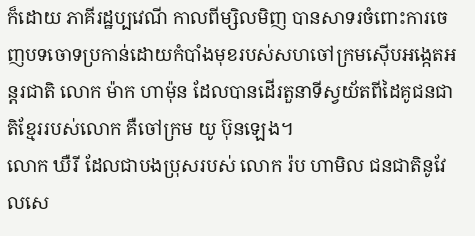ក៏ដោយ ភាគីរដ្ឋប្បវេណី កាលពីម្សិលមិញ បានសាទរចំពោះការចេញបទចោទប្រកាន់ដោយកំបាំងមុខរបស់សហចៅក្រមស៊ើបអង្កេតអន្តរជាតិ លោក ម៉ាក ហាម៉ុន ដែលបានដើរតួនាទីស្វយ័តពីដៃគូជនជាតិខ្មែររបស់លោក គឺចៅក្រម យូ ប៊ុនឡេង។
លោក ឃឺរី ដែលជាបងប្រុសរបស់ លោក រ៉ប ហាមិល ជនជាតិនូវែលសេ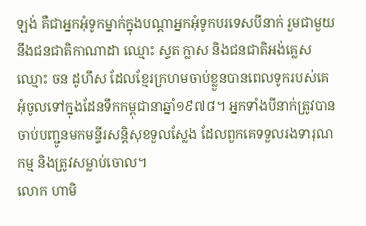ឡង់ គឺជាអ្នកអុំទូកម្នាក់ក្នុងបណ្តាអ្នកអុំទូកបរទេសបីនាក់ រួមជាមួយនឹងជនជាតិកាណាដា ឈ្មោះ ស្ទត ក្លាស និងជនជាតិអង់គ្លេស ឈ្មោះ ចន ដូហឹស ដែលខ្មែរក្រហមចាប់ខ្លួនបានពេលទូករបស់គេអុំចូលទៅក្នុងដែនទឹកកម្ពុជានាឆ្នាំ១៩៧៨។ អ្នកទាំងបីនាក់ត្រូវបានចាប់បញ្ជូនមកមន្ទីរសន្តិសុខទួលស្លែង ដែលពួកគេទទួលរងទារុណកម្ម និងត្រូវសម្លាប់ចោល។
លោក ហាមិ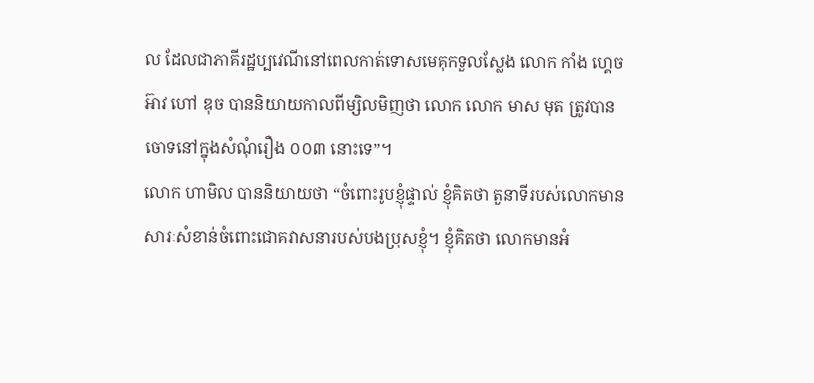ល ដែលជាភាគីរដ្ឋប្បវេណីនៅពេលកាត់ទោសមេគុកទួលស្លែង លោក កាំង ហ្គេចអ៊ាវ ហៅ ឌុច បាននិយាយកាលពីម្សិលមិញថា លោក លោក មាស មុត ត្រូវបានចោទនៅក្នុងសំណុំរឿង ០០៣ នោះទេ”។
លោក ហាមិល បាននិយាយថា “ចំពោះរូបខ្ញុំផ្ទាល់ ខ្ញុំគិតថា តួនាទីរបស់លោកមានសារៈសំខាន់ចំពោះជោគវាសនារបស់បងប្រុសខ្ញុំ។ ខ្ញុំគិតថា លោកមានអំ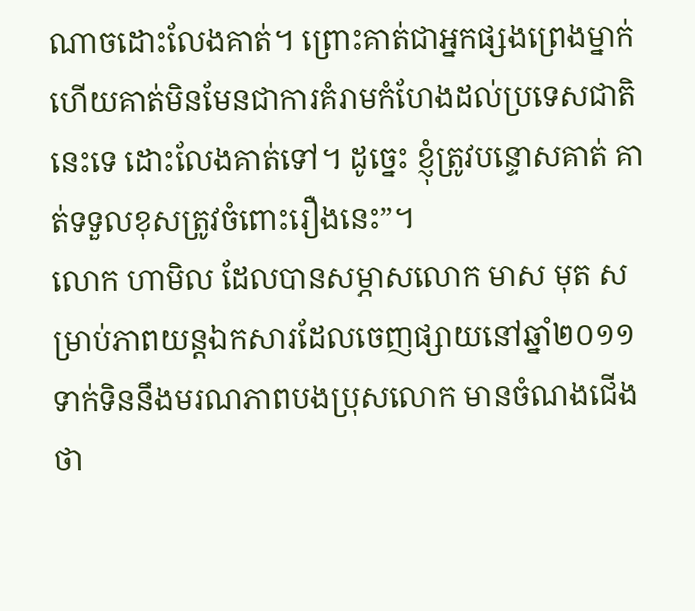ណាចដោះលែងគាត់។ ព្រោះគាត់ជាអ្នកផ្សងព្រេងម្នាក់ ហើយគាត់មិនមែនជាការគំរាមកំហែងដល់ប្រទេសជាតិនេះទេ ដោះលែងគាត់ទៅ។ ដូច្នេះ ខ្ញុំត្រូវបន្ទោសគាត់ គាត់ទទួលខុសត្រូវចំពោះរឿងនេះ”។
លោក ហាមិល ដែលបានសម្ភាសលោក មាស មុត សម្រាប់ភាពយន្តឯកសារដែលចេញផ្សាយនៅឆ្នាំ២០១១ ទាក់ទិននឹងមរណភាពបងប្រុសលោក មានចំណងជើងថា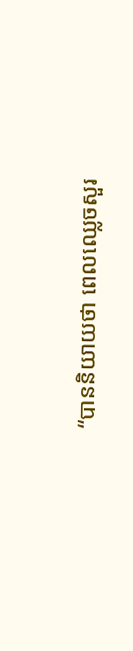“បាននិយាយថា ពេលឈ្លេចសួរ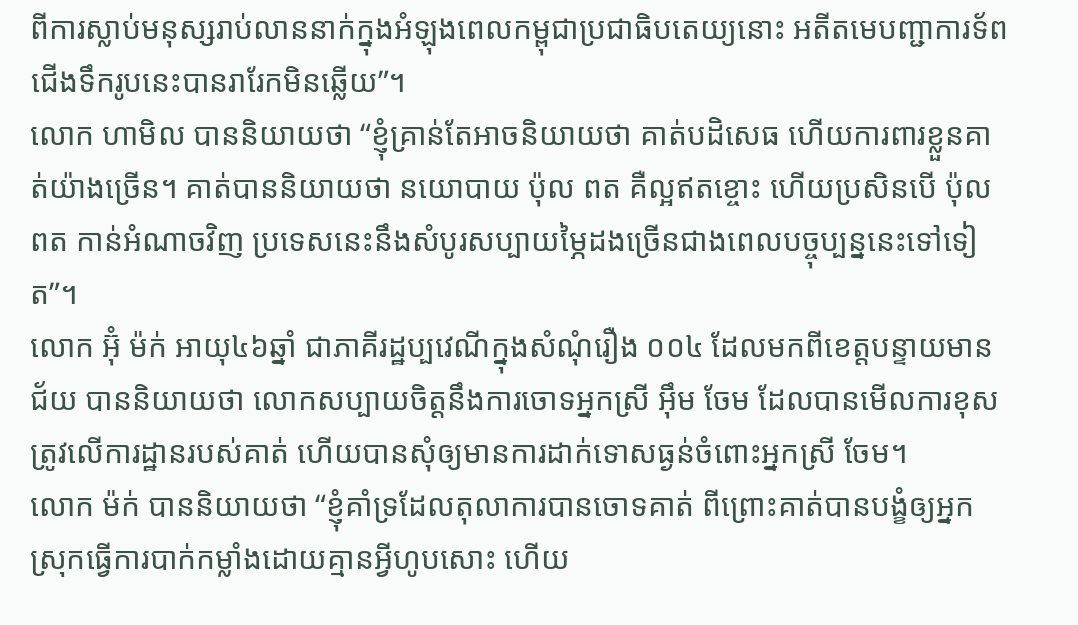ពីការស្លាប់មនុស្សរាប់លាននាក់ក្នុងអំឡុងពេលកម្ពុជាប្រជាធិបតេយ្យនោះ អតីតមេបញ្ជាការទ័ពជើងទឹករូបនេះបានរារែកមិនឆ្លើយ”។
លោក ហាមិល បាននិយាយថា “ខ្ញុំគ្រាន់តែអាចនិយាយថា គាត់បដិសេធ ហើយការពារខ្លួនគាត់យ៉ាងច្រើន។ គាត់បាននិយាយថា នយោបាយ ប៉ុល ពត គឺល្អឥតខ្ចោះ ហើយប្រសិនបើ ប៉ុល ពត កាន់អំណាចវិញ ប្រទេសនេះនឹងសំបូរសប្បាយម្ភៃដងច្រើនជាងពេលបច្ចុប្បន្ននេះទៅទៀត”។
លោក អ៊ុំ ម៉ក់ អាយុ៤៦ឆ្នាំ ជាភាគីរដ្ឋប្បវេណីក្នុងសំណុំរឿង ០០៤ ដែលមកពីខេត្តបន្ទាយមានជ័យ បាននិយាយថា លោកសប្បាយចិត្តនឹងការចោទអ្នកស្រី អុឹម ចែម ដែលបានមើលការខុសត្រូវលើការដ្ឋានរបស់គាត់ ហើយបានសុំឲ្យមានការដាក់ទោសធ្ងន់ចំពោះអ្នកស្រី ចែម។
លោក ម៉ក់ បាននិយាយថា “ខ្ញុំគាំទ្រដែលតុលាការបានចោទគាត់ ពីព្រោះគាត់បានបង្ខំឲ្យអ្នកស្រុកធ្វើការបាក់កម្លាំងដោយគ្មានអ្វីហូបសោះ ហើយ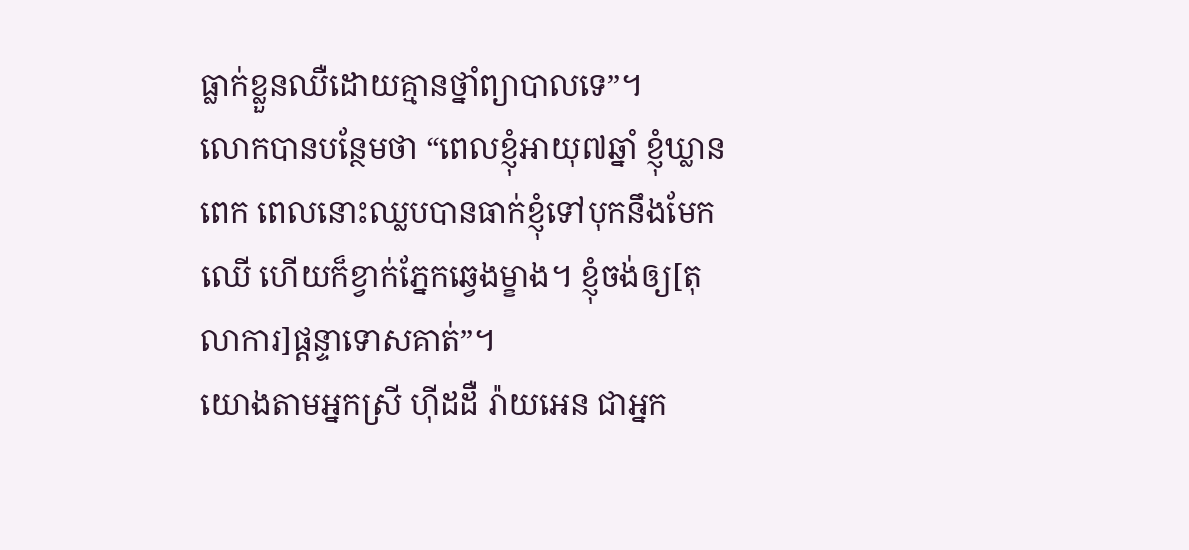ធ្លាក់ខ្លួនឈឺដោយគ្មានថ្នាំព្យាបាលទេ”។
លោកបានបន្ថែមថា “ពេលខ្ញុំអាយុ៧ឆ្នាំ ខ្ញុំឃ្លានពេក ពេលនោះឈ្លបបានធាក់ខ្ញុំទៅបុកនឹងមែកឈើ ហើយក៏ខ្វាក់ភ្នែកឆ្វេងម្ខាង។ ខ្ញុំចង់ឲ្យ[តុលាការ]ផ្តន្ទាទោសគាត់”។
យោងតាមអ្នកស្រី ហ៊ីដដឺ រ៉ាយអេន ជាអ្នក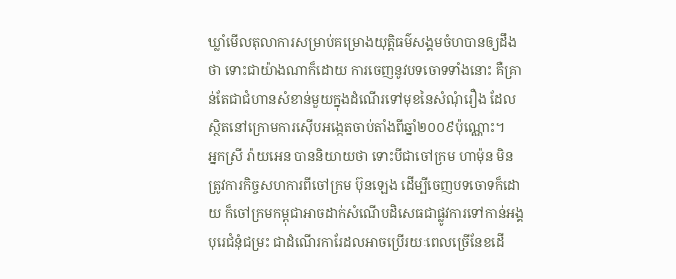ឃ្លាំមើលតុលាការសម្រាប់គម្រោងយុត្តិធម៌សង្គមចំហបានឲ្យដឹងថា ទោះជាយ៉ាងណាក៏ដោយ ការចេញនូវបទចោទទាំងនោះ គឺគ្រាន់តែជាជំហានសំខាន់មួយក្នុងដំណើរទៅមុខនៃសំណុំរឿង ដែលស្ថិតនៅក្រោមការស៊ើបអង្កេតចាប់តាំងពីឆ្នាំ២០០៩ប៉ុណ្ណោះ។
អ្នកស្រី រ៉ាយអេន បាននិយាយថា ទោះបីជាចៅក្រម ហាម៉ុន មិនត្រូវការកិច្ចសហការពីចៅក្រម ប៊ុនឡេង ដើម្បីចេញបទចោទក៏ដោយ ក៏ចៅក្រមកម្ពុជាអាចដាក់សំណេីបដិសេធជាផ្លូវការទៅកាន់អង្គបុរេជំនុំជម្រះ ជាដំណើរការែដលអាចប្រើរយៈពេលច្រើនែខដើ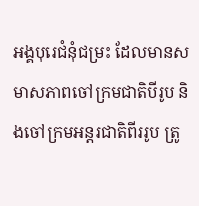អង្គបុរេជំនុំជម្រះ ដែលមានសមាសភាពចៅក្រមជាតិបីរូប និងចៅក្រមអន្តរជាតិពីររូប ត្រូ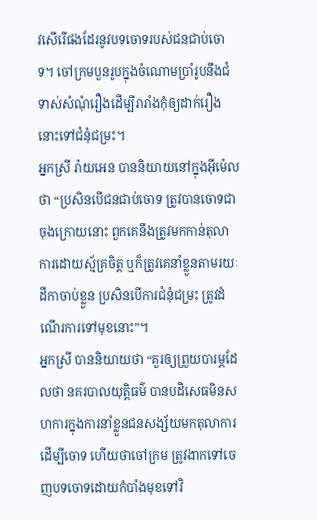វសេីរេីផងដែរនូវបទចោទរបស់ជនជាប់ចោទ។ ចៅក្រមបួនរូបក្នុងចំណោមប្រាំរូបនឹងជំទាស់សំណំុរឿងដេីម្បីរារាំងកំុឲ្យដាក់រឿងនោះទៅជំនំុជម្រះ។
អ្នកស្រី រ៉ាយអេន បាននិយាយនៅក្នុងអ៊ីម៉េលថា “ប្រសិនបើជនជាប់ចោទ ត្រូវបានចោទជាចុងក្រោយនោះ ពួកគេនឹងត្រូវមកកាន់តុលាការដោយស្ម័គ្រចិត្ត ឬក៏ត្រូវគេនាំខ្លួនតាមរយៈដីកាចាប់ខ្លួន ប្រសិនបើការជំនំុជម្រះ ត្រូវដំណើរការទៅមុខនោះ”។
អ្នកស្រី បាននិយាយថា “គួរឲ្យព្រួយបារម្ភដែលថា នគរបាលយុត្តិធម៌ បានបដិសេធមិនសហការក្នុងការនាំខ្លួនជនសង្ស័យមកតុលាការដើម្បីចោទ ហើយថាចៅក្រម ត្រូវងាកទៅចេញបទចោទដោយកំបាំងមុខទៅវិ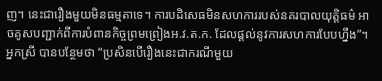ញ។ នេះជារឿងមួយមិនធម្មតាទេ។ ការបដិសេធមិនសហការរបស់នគរបាលយុត្តិធម៌ អាចគូសបញ្ជាក់ពីការបំពានកិច្ចព្រមព្រៀងអ.វ.ត.ក. ដែលផ្តល់នូវការសហការបែបហ្នឹង”។
អ្នកស្រី បានបន្ថែមថា “ប្រសិនបើរឿងនេះជាករណីមួយ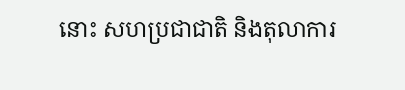នោះ សហប្រជាជាតិ និងតុលាការ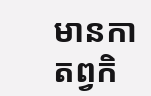មានកាតព្វកិ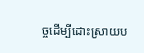ច្ចដើម្បីដោះស្រាយប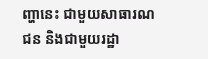ញ្ហានេះ ជាមួយសាធារណជន និងជាមួយរដ្ឋា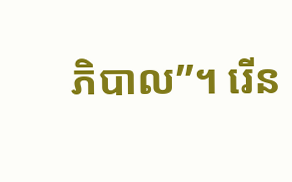ភិបាល”។ រើន